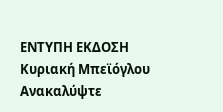ΕΝΤΥΠΗ ΕΚΔΟΣΗ Κυριακή Μπεϊόγλου
Ανακαλύψτε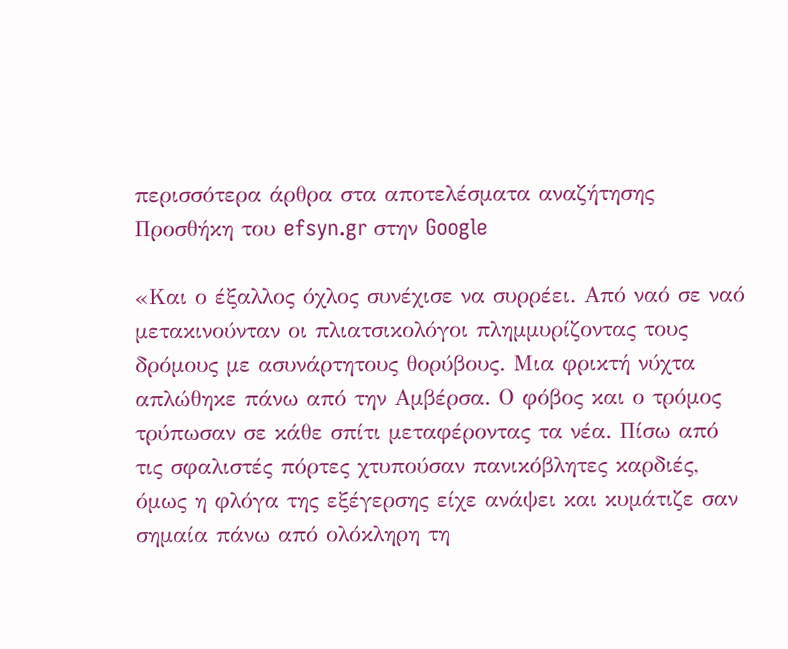περισσότερα άρθρα στα αποτελέσματα αναζήτησης
Προσθήκη του efsyn.gr στην Google

«Και ο έξαλλος όχλος συνέχισε να συρρέει. Από ναό σε ναό μετακινούνταν οι πλιατσικολόγοι πλημμυρίζοντας τους δρόμους με ασυνάρτητους θορύβους. Μια φρικτή νύχτα απλώθηκε πάνω από την Αμβέρσα. Ο φόβος και ο τρόμος τρύπωσαν σε κάθε σπίτι μεταφέροντας τα νέα. Πίσω από τις σφαλιστές πόρτες χτυπούσαν πανικόβλητες καρδιές, όμως η φλόγα της εξέγερσης είχε ανάψει και κυμάτιζε σαν σημαία πάνω από ολόκληρη τη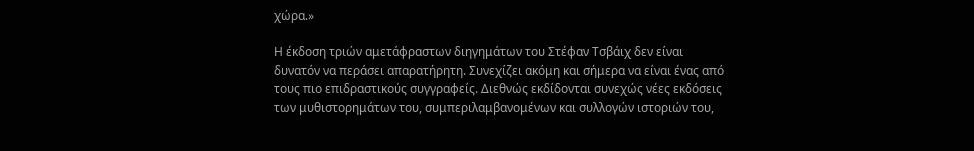χώρα.»

Η έκδοση τριών αμετάφραστων διηγημάτων του Στέφαν Τσβάιχ δεν είναι δυνατόν να περάσει απαρατήρητη. Συνεχίζει ακόμη και σήμερα να είναι ένας από τους πιο επιδραστικούς συγγραφείς. Διεθνώς εκδίδονται συνεχώς νέες εκδόσεις των μυθιστορημάτων του, συμπεριλαμβανομένων και συλλογών ιστοριών του,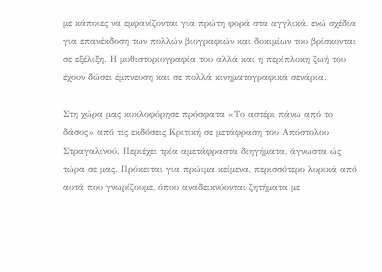με κάποιες να εμφανίζονται για πρώτη φορά στα αγγλικά, ενώ σχέδια για επανέκδοση των πολλών βιογραφιών και δοκιμίων του βρίσκονται σε εξέλιξη. Η μυθιστοριογραφία του αλλά και η περίπλοκη ζωή του έχουν δώσει έμπνευση και σε πολλά κινηματογραφικά σενάρια.

Στη χώρα μας κυκλοφόρησε πρόσφατα «Το αστέρι πάνω από το δάσος» από τις εκδόσεις Κριτική σε μετάφραση του Απόστολου Στραγαλινού. Περιέχει τρία αμετάφραστα διηγήματα, άγνωστα ώς τώρα σε μας. Πρόκειται για πρώιμα κείμενα, περισσότερο λυρικά από αυτά που γνωρίζουμε, όπου αναδεικνύονται ζητήματα με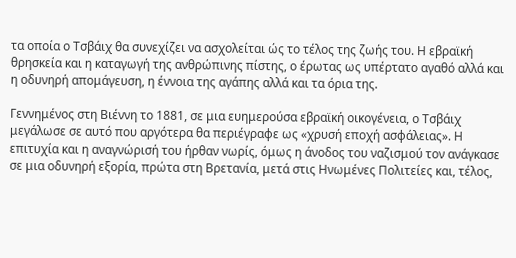τα οποία ο Τσβάιχ θα συνεχίζει να ασχολείται ώς το τέλος της ζωής του. Η εβραϊκή θρησκεία και η καταγωγή της ανθρώπινης πίστης, ο έρωτας ως υπέρτατο αγαθό αλλά και η οδυνηρή απομάγευση, η έννοια της αγάπης αλλά και τα όρια της.

Γεννημένος στη Βιέννη το 1881, σε μια ευημερούσα εβραϊκή οικογένεια, ο Τσβάιχ μεγάλωσε σε αυτό που αργότερα θα περιέγραφε ως «χρυσή εποχή ασφάλειας». Η επιτυχία και η αναγνώρισή του ήρθαν νωρίς, όμως η άνοδος του ναζισμού τον ανάγκασε σε μια οδυνηρή εξορία, πρώτα στη Βρετανία, μετά στις Ηνωμένες Πολιτείες και, τέλος,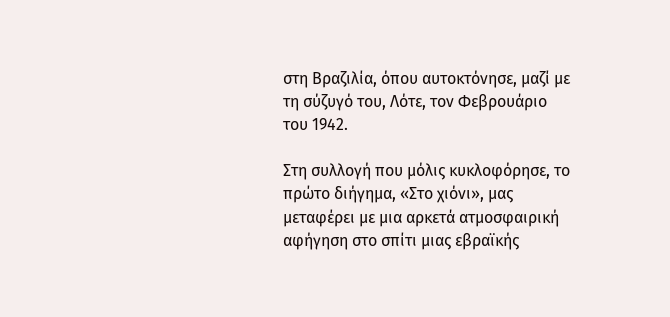στη Βραζιλία, όπου αυτοκτόνησε, μαζί με τη σύζυγό του, Λότε, τον Φεβρουάριο του 1942.

Στη συλλογή που μόλις κυκλοφόρησε, το πρώτο διήγημα, «Στο χιόνι», μας μεταφέρει με μια αρκετά ατμοσφαιρική αφήγηση στο σπίτι μιας εβραϊκής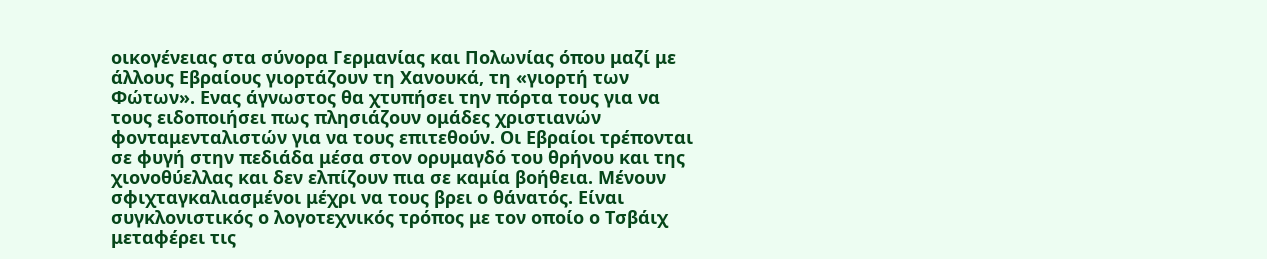οικογένειας στα σύνορα Γερμανίας και Πολωνίας όπου μαζί με άλλους Εβραίους γιορτάζουν τη Χανουκά, τη «γιορτή των Φώτων». Ενας άγνωστος θα χτυπήσει την πόρτα τους για να τους ειδοποιήσει πως πλησιάζουν ομάδες χριστιανών φονταμενταλιστών για να τους επιτεθούν. Οι Εβραίοι τρέπονται σε φυγή στην πεδιάδα μέσα στον ορυμαγδό του θρήνου και της χιονοθύελλας και δεν ελπίζουν πια σε καμία βοήθεια. Μένουν σφιχταγκαλιασμένοι μέχρι να τους βρει ο θάνατός. Είναι συγκλονιστικός ο λογοτεχνικός τρόπος με τον οποίο ο Τσβάιχ μεταφέρει τις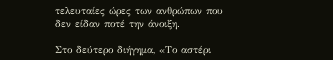τελευταίες ώρες των ανθρώπων που δεν είδαν ποτέ την άνοιξη.

Στο δεύτερο διήγημα, «Το αστέρι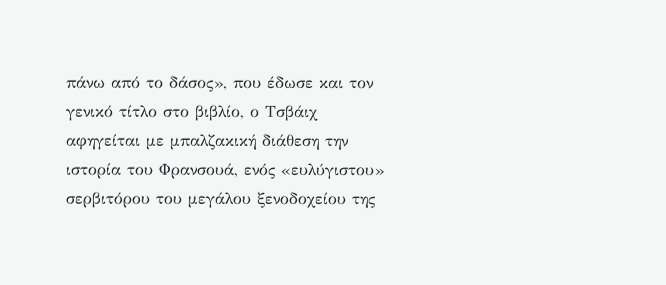πάνω από το δάσος», που έδωσε και τον γενικό τίτλο στο βιβλίο, ο Τσβάιχ αφηγείται με μπαλζακική διάθεση την ιστορία του Φρανσουά, ενός «ευλύγιστου» σερβιτόρου του μεγάλου ξενοδοχείου της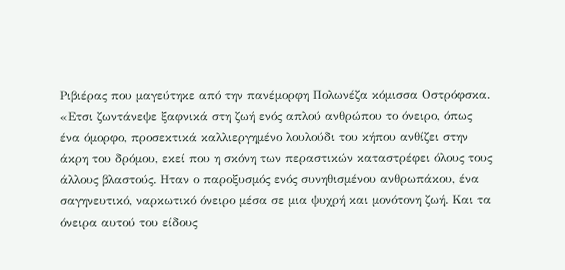Ριβιέρας που μαγεύτηκε από την πανέμορφη Πολωνέζα κόμισσα Οστρόφσκα. «Ετσι ζωντάνεψε ξαφνικά στη ζωή ενός απλού ανθρώπου το όνειρο, όπως ένα όμορφο, προσεκτικά καλλιεργημένο λουλούδι του κήπου ανθίζει στην άκρη του δρόμου, εκεί που η σκόνη των περαστικών καταστρέφει όλους τους άλλους βλαστούς. Ηταν ο παροξυσμός ενός συνηθισμένου ανθρωπάκου, ένα σαγηνευτικό, ναρκωτικό όνειρο μέσα σε μια ψυχρή και μονότονη ζωή. Και τα όνειρα αυτού του είδους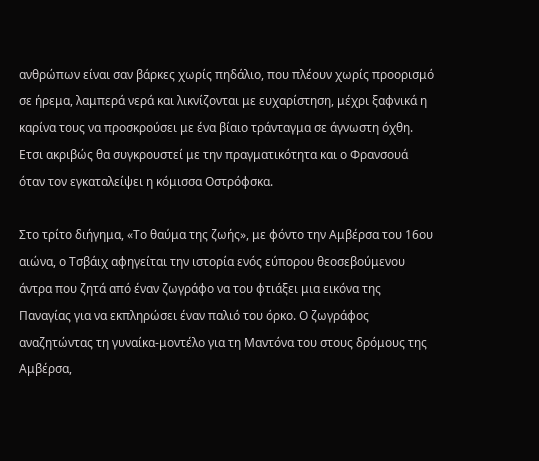ανθρώπων είναι σαν βάρκες χωρίς πηδάλιο, που πλέουν χωρίς προορισμό σε ήρεμα, λαμπερά νερά και λικνίζονται με ευχαρίστηση, μέχρι ξαφνικά η καρίνα τους να προσκρούσει με ένα βίαιο τράνταγμα σε άγνωστη όχθη. Ετσι ακριβώς θα συγκρουστεί με την πραγματικότητα και ο Φρανσουά όταν τον εγκαταλείψει η κόμισσα Οστρόφσκα.

Στο τρίτο διήγημα, «Το θαύμα της ζωής», με φόντο την Αμβέρσα του 16ου αιώνα, ο Τσβάιχ αφηγείται την ιστορία ενός εύπορου θεοσεβούμενου άντρα που ζητά από έναν ζωγράφο να του φτιάξει μια εικόνα της Παναγίας για να εκπληρώσει έναν παλιό του όρκο. Ο ζωγράφος αναζητώντας τη γυναίκα-μοντέλο για τη Μαντόνα του στους δρόμους της Αμβέρσα,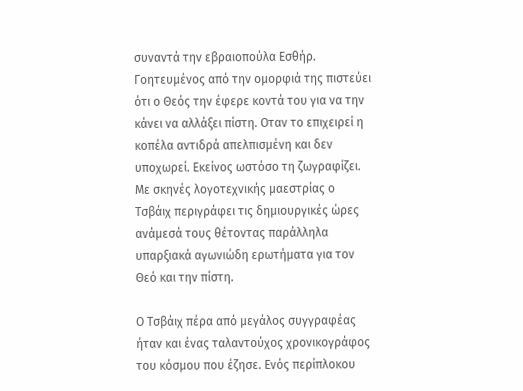συναντά την εβραιοπούλα Εσθήρ. Γοητευμένος από την ομορφιά της πιστεύει ότι ο Θεός την έφερε κοντά του για να την κάνει να αλλάξει πίστη. Οταν το επιχειρεί η κοπέλα αντιδρά απελπισμένη και δεν υποχωρεί. Εκείνος ωστόσο τη ζωγραφίζει. Με σκηνές λογοτεχνικής μαεστρίας ο Τσβάιχ περιγράφει τις δημιουργικές ώρες ανάμεσά τους θέτοντας παράλληλα υπαρξιακά αγωνιώδη ερωτήματα για τον Θεό και την πίστη.

Ο Τσβάιχ πέρα από μεγάλος συγγραφέας ήταν και ένας ταλαντούχος χρονικογράφος του κόσμου που έζησε. Ενός περίπλοκου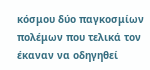κόσμου δύο παγκοσμίων πολέμων που τελικά τον έκαναν να οδηγηθεί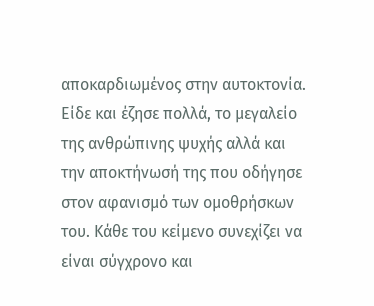αποκαρδιωμένος στην αυτοκτονία. Είδε και έζησε πολλά, το μεγαλείο της ανθρώπινης ψυχής αλλά και την αποκτήνωσή της που οδήγησε στον αφανισμό των ομοθρήσκων του. Κάθε του κείμενο συνεχίζει να είναι σύγχρονο και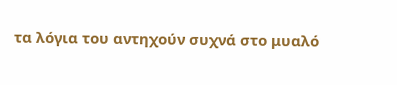τα λόγια του αντηχούν συχνά στο μυαλό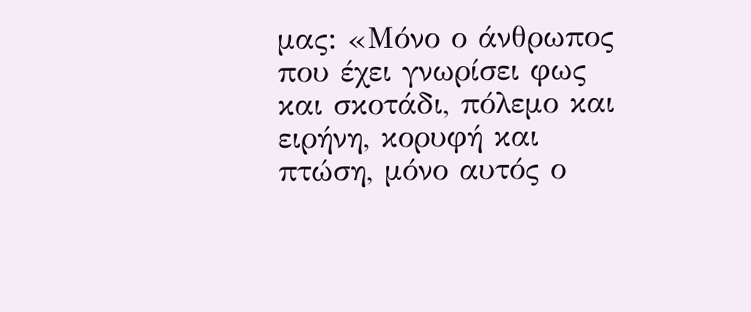μας: «Μόνο ο άνθρωπος που έχει γνωρίσει φως και σκοτάδι, πόλεμο και ειρήνη, κορυφή και πτώση, μόνο αυτός ο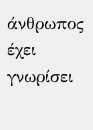άνθρωπος έχει γνωρίσει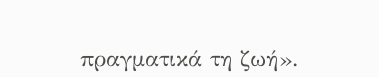πραγματικά τη ζωή».